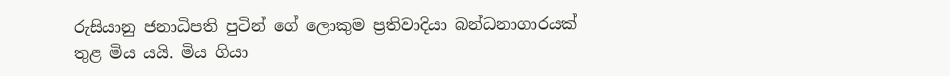රුසියානු ජනාධිපති පුටින් ගේ ලොකුම ප්‍රතිවාදියා බන්ධනාගාරයක් තුළ මිය යයි. මිය ගියා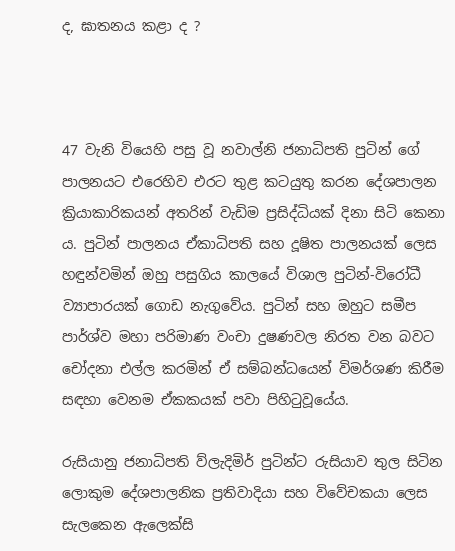ද, ඝාතනය කළා ද ?



47 වැනි වියෙහි පසු වූ නවාල්නි ජනාධිපති පුටින් ගේ පාලනයට එරෙහිව එරට තුළ කටයුතු කරන දේශපාලන ක්‍රියාකාරිකයන් අතරින් වැඩිම ප්‍රසිද්ධියක් දිනා සිටි කෙනා ය. පුටින් පාලනය ඒකාධිපති සහ දූෂිත පාලනයක් ලෙස හඳුන්වමින් ඔහු පසුගිය කාලයේ විශාල පුටින්-විරෝධී ව්‍යාපාරයක් ගොඩ නැගුවේය. පුටින් සහ ඔහුට සමීප පාර්ශ්ව මහා පරිමාණ වංචා දුෂණවල නිරත වන බවට චෝදනා එල්ල කරමින් ඒ සම්බන්ධයෙන් විමර්ශණ කිරීම සඳහා වෙනම ඒකකයක් පවා පිහිටුවූයේය.

රුසියානු ජනාධිපති ව්ලැදිමිර් පුටින්ට රුසියාව තුල සිටින ලොකුම දේශපාලනික ප්‍රතිවාදියා සහ විවේචකයා ලෙස සැලකෙන ඇලෙක්සි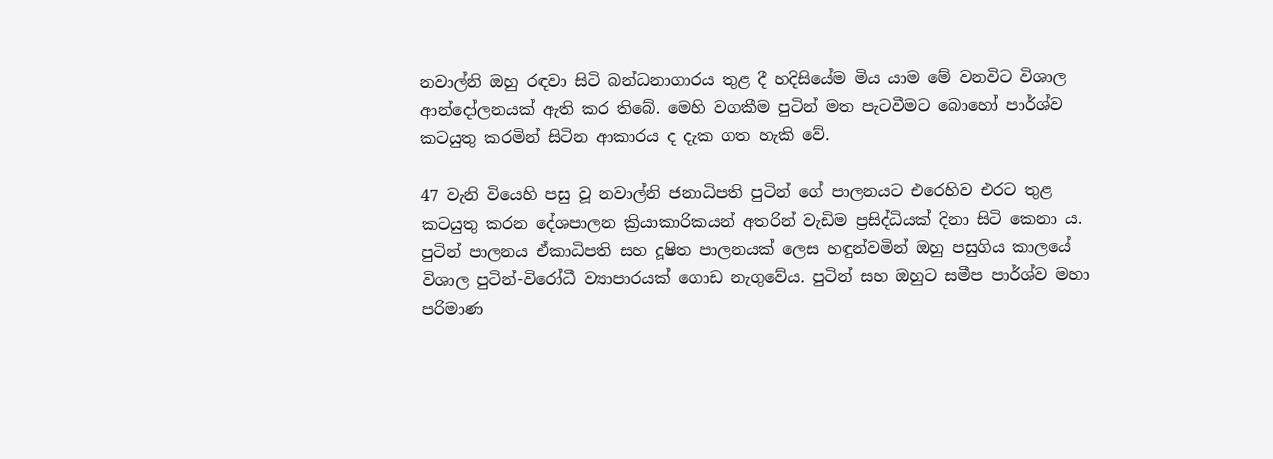නවාල්නි ඔහු රඳවා සිටි බන්ධනාගාරය තුළ දී හදිසියේම මිය යාම මේ වනවිට විශාල ආන්දෝලනයක් ඇති කර තිබේ. මෙහි වගකීම පුටින් මත පැටවීමට බොහෝ පාර්ශ්ව කටයුතු කරමින් සිටින ආකාරය ද දැක ගත හැකි වේ.

47 වැනි වියෙහි පසු වූ නවාල්නි ජනාධිපති පුටින් ගේ පාලනයට එරෙහිව එරට තුළ කටයුතු කරන දේශපාලන ක්‍රියාකාරිකයන් අතරින් වැඩිම ප්‍රසිද්ධියක් දිනා සිටි කෙනා ය. පුටින් පාලනය ඒකාධිපති සහ දූෂිත පාලනයක් ලෙස හඳුන්වමින් ඔහු පසුගිය කාලයේ විශාල පුටින්-විරෝධී ව්‍යාපාරයක් ගොඩ නැගුවේය. පුටින් සහ ඔහුට සමීප පාර්ශ්ව මහා පරිමාණ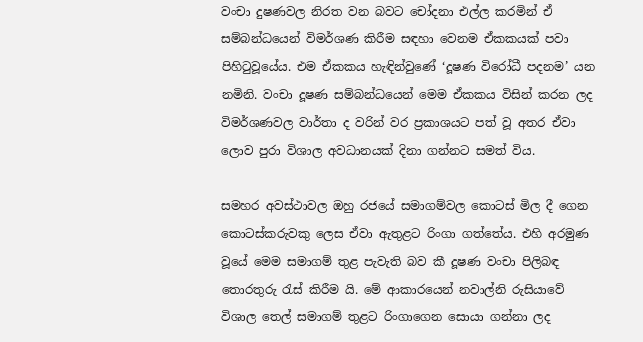වංචා දුෂණවල නිරත වන බවට චෝදනා එල්ල කරමින් ඒ සම්බන්ධයෙන් විමර්ශණ කිරීම සඳහා වෙනම ඒකකයක් පවා පිහිටුවූයේය. එම ඒකකය හැඳින්වුණේ ‘දූෂණ විරෝධී පදනම’ යන නමිනි. වංචා දූෂණ සම්බන්ධයෙන් මෙම ඒකකය විසින් කරන ලද විමර්ශණවල වාර්තා ද වරින් වර ප්‍රකාශයට පත් වූ අතර ඒවා ලොව පුරා විශාල අවධානයක් දිනා ගන්නට සමත් විය.

සමහර අවස්ථාවල ඔහු රජයේ සමාගම්වල කොටස් මිල දී ගෙන කොටස්කරුවකු ලෙස ඒවා ඇතුළට රිංගා ගත්තේය. එහි අරමුණ වූයේ මෙම සමාගම් තුළ පැවැති බව කී දූෂණ වංචා පිලිබඳ තොරතුරු රැස් කිරීම යි. මේ ආකාරයෙන් නවාල්නි රුසියාවේ විශාල තෙල් සමාගම් තුළට රිංගාගෙන සොයා ගන්නා ලද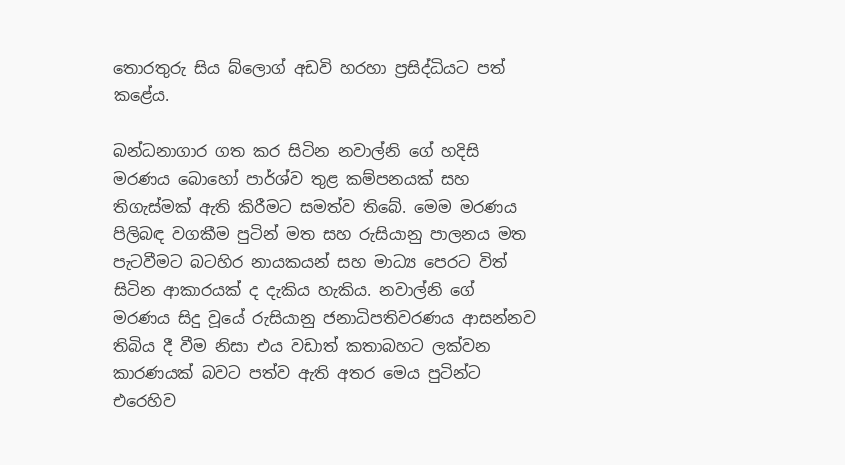තොරතුරු සිය බ්ලොග් අඩවි හරහා ප්‍රසිද්ධියට පත් කළේය.

බන්ධනාගාර ගත කර සිටින නවාල්නි ගේ හදිසි මරණය බොහෝ පාර්ශ්ව තුළ කම්පනයක් සහ තිගැස්මක් ඇති කිරීමට සමත්ව තිබේ. මෙම මරණය පිලිබඳ වගකීම පුටින් මත සහ රුසියානු පාලනය මත පැටවීමට බටහිර නායකයන් සහ මාධ්‍ය පෙරට විත් සිටින ආකාරයක් ද දැකිය හැකිය. නවාල්නි ගේ මරණය සිදු වූයේ රුසියානු ජනාධිපතිවරණය ආසන්නව තිබිය දී වීම නිසා එය වඩාත් කතාබහට ලක්වන කාරණයක් බවට පත්ව ඇති අතර මෙය පුටින්ට එරෙහිව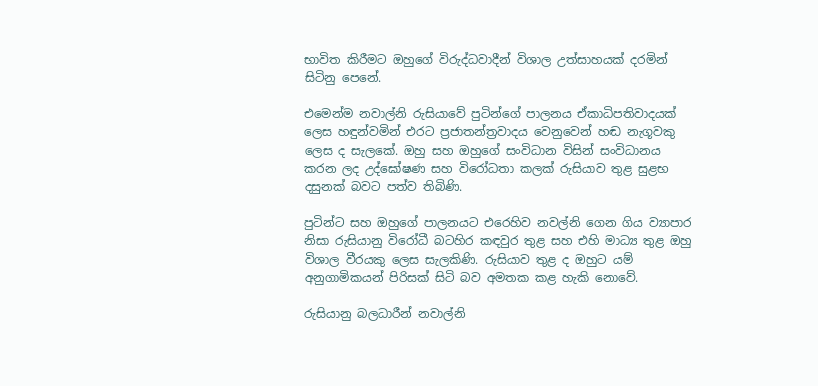භාවිත කිරීමට ඔහුගේ විරුද්ධවාදීන් විශාල උත්සාහයක් දරමින් සිටිනු පෙනේ.

එමෙන්ම නවාල්නි රුසියාවේ පුටින්ගේ පාලනය ඒකාධිපතිවාදයක් ලෙස හඳුන්වමින් එරට ප්‍රජාතන්ත්‍රවාදය වෙනුවෙන් හඬ නැගූවකු ලෙස ද සැලකේ. ඔහු සහ ඔහුගේ සංවිධාන විසින් සංවිධානය කරන ලද උද්ඝෝෂණ සහ විරෝධතා කලක් රුසියාව තුළ සුළභ දසුනක් බවට පත්ව තිබිණි.

පුටින්ට සහ ඔහුගේ පාලනයට එරෙහිව නවල්නි ගෙන ගිය ව්‍යාපාර නිසා රුසියානු විරෝධී බටහිර කඳවුර තුළ සහ එහි මාධ්‍ය තුළ ඔහු විශාල වීරයකු ලෙස සැලකිණි. රුසියාව තුළ ද ඔහුට යම් අනුගාමිකයන් පිරිසක් සිටි බව අමතක කළ හැකි නොවේ.

රුසියානු බලධාරීන් නවාල්නි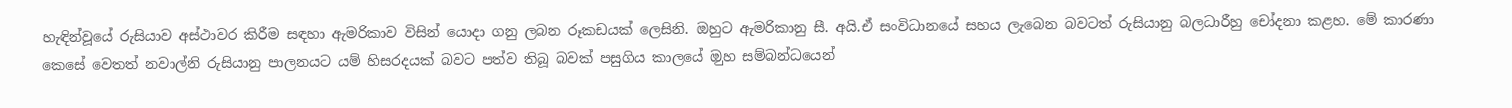හැඳින්වූයේ රුසියාව අස්ථාවර කිරීම සඳහා ඇමරිකාව විසින් යොදා ගනු ලබන රූකඩයක් ලෙසිනි. ඔහුට ඇමරිකානු සී. අයි.ඒ සංවිධානයේ සහය ලැබෙන බවටත් රුසියානු බලධාරීහු චෝදනා කළහ. මේ කාරණා කෙසේ වෙතත් නවාල්නි රුසියානු පාලනයට යම් හිසරදයක් බවට පත්ව තිබූ බවක් පසුගිය කාලයේ ඔුහ සම්බන්ධයෙන්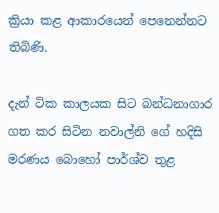ක්‍රියා කළ ආකාරයෙන් පෙනෙන්නට තිබිණි.

දැන් ටික කාලයක සිට බන්ධනාගාර ගත කර සිටින නවාල්නි ගේ හදිසි මරණය බොහෝ පාර්ශ්ව තුළ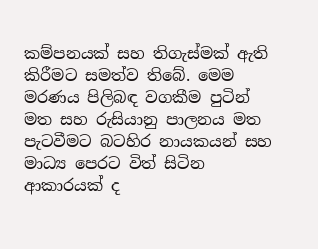කම්පනයක් සහ තිගැස්මක් ඇති කිරීමට සමත්ව තිබේ. මෙම මරණය පිලිබඳ වගකීම පුටින් මත සහ රුසියානු පාලනය මත පැටවීමට බටහිර නායකයන් සහ මාධ්‍ය පෙරට විත් සිටින ආකාරයක් ද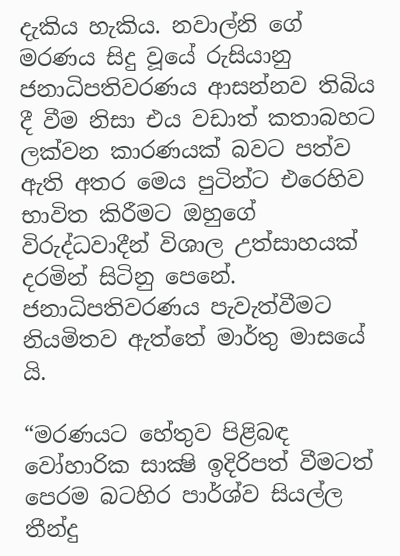දැකිය හැකිය. නවාල්නි ගේ මරණය සිදු වූයේ රුසියානු ජනාධිපතිවරණය ආසන්නව තිබිය දී වීම නිසා එය වඩාත් කතාබහට ලක්වන කාරණයක් බවට පත්ව ඇති අතර මෙය පුටින්ට එරෙහිව භාවිත කිරීමට ඔහුගේ විරුද්ධවාදීන් විශාල උත්සාහයක් දරමින් සිටිනු පෙනේ. ජනාධිපතිවරණය පැවැත්වීමට නියමිතව ඇත්තේ මාර්තු මාසයේ යි.

“මරණයට හේතුව පිළිබඳ වෝහාරික සාක්‍ෂි ඉදිරිපත් වීමටත් පෙරම බටහිර පාර්ශ්ව සියල්ල තීන්දු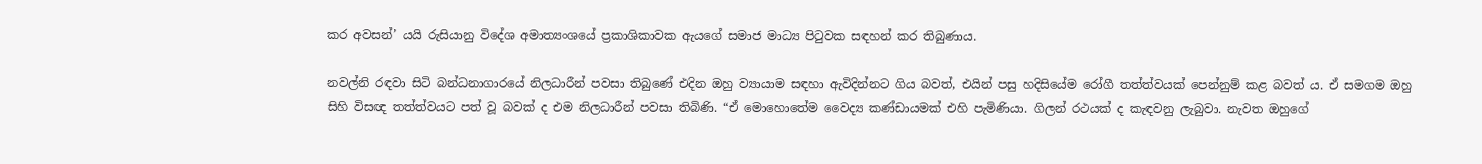කර අවසන්’ යයි රුසියානු විදේශ අමාත්‍යංශයේ ප්‍රකාශිකාවක ඇයගේ සමාජ මාධ්‍ය පිටුවක සඳහන් කර තිබුණාය.

නවල්නි රඳවා සිටි බන්ධනාගාරයේ නිලධාරීන් පවසා තිබුණේ එදින ඔහු ව්‍යායාම සඳහා ඇවිදින්නට ගිය බවත්, එයින් පසු හදිසියේම රෝගී තත්ත්වයක් පෙන්නුම් කළ බවත් ය. ඒ සමගම ඔහු සිහි විසඥ තත්ත්වයට පත් වූ බවක් ද එම නිලධාරීන් පවසා තිබිණි. “ඒ මොහොතේම වෛද්‍ය කණ්ඩායමක් එහි පැමිණියා. ගිලන් රථයක් ද කැඳවනු ලැබුවා. නැවත ඔහුගේ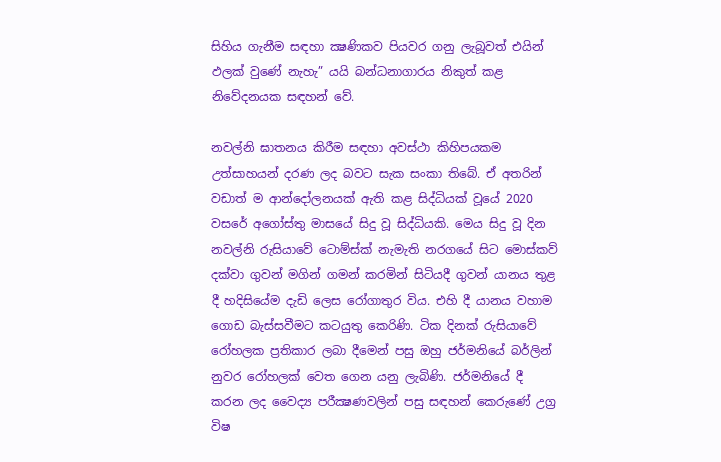සිහිය ගැනීම සඳහා ක්‍ෂණිකව පියවර ගනු ලැබූවත් එයින් ඵලක් වුණේ නැහැ” යයි බන්ධනාගාරය නිකුත් කළ නිවේදනයක සඳහන් වේ.

නවල්නි ඝාතනය කිරීම සඳහා අවස්ථා කිහිපයකම උත්සාහයන් දරණ ලද බවට සැක සංකා තිබේ. ඒ අතරින් වඩාත් ම ආන්දෝලනයක් ඇති කළ සිද්ධියක් වූයේ 2020 වසරේ අගෝස්තු මාසයේ සිදු වූ සිද්ධියකි. මෙය සිදු වූ දින නවල්නි රුසියාවේ ටොම්ස්ක් නැමැති නරගයේ සිට මොස්කව් දක්වා ගුවන් මගින් ගමන් කරමින් සිටියදී ගුවන් යානය තුළ දී හදිසියේම දැඩි ලෙස රෝගාතුර විය. එහි දී යානය වහාම ගොඩ බැස්සවීමට කටයුතු කෙරිණි. ටික දිනක් රුසියාවේ රෝහලක ප්‍රතිකාර ලබා දීමෙන් පසු ඔහු ජර්මනියේ බර්ලින් නුවර රෝහලක් වෙත ගෙන යනු ලැබිණි. ජර්මනියේ දී කරන ලද වෛද්‍ය පරීක්‍ෂණවලින් පසු සඳහන් කෙරුණේ උග්‍ර විෂ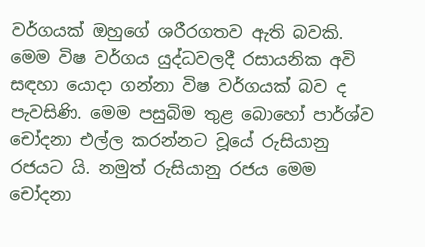වර්ගයක් ඔහුගේ ශරීරගතව ඇති බවකි. මෙම විෂ වර්ගය යුද්ධවලදී රසායනික අවි සඳහා යොදා ගන්නා විෂ වර්ගයක් බව ද පැවසිණි. මෙම පසුබිම තුළ බොහෝ පාර්ශ්ව චෝදනා එල්ල කරන්නට වූයේ රුසියානු රජයට යි. නමුත් රුසියානු රජය මෙම චෝදනා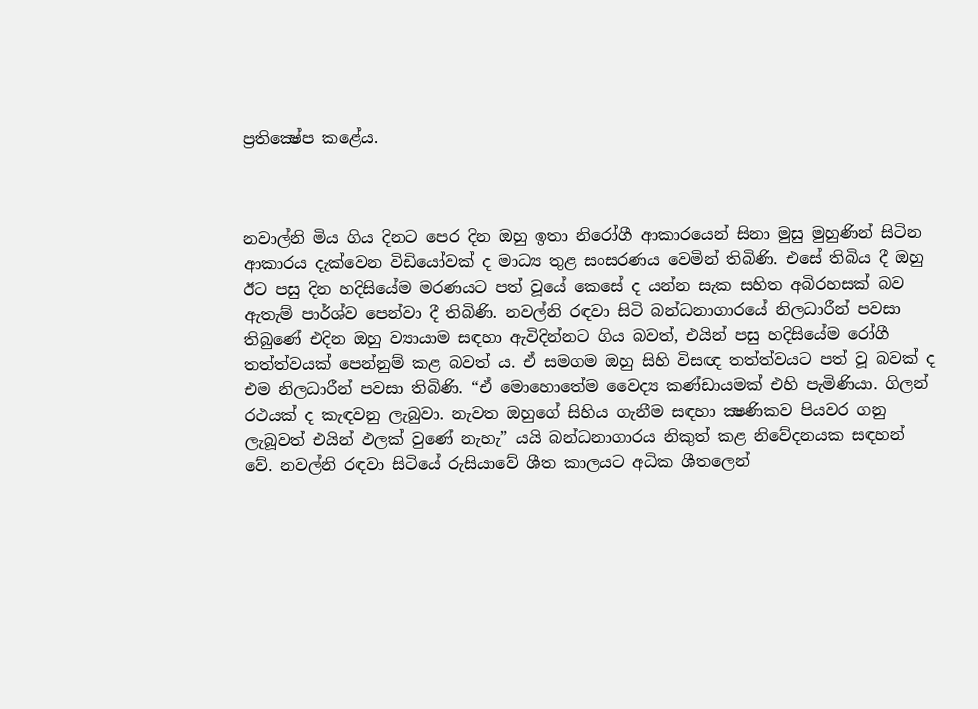ප්‍රතික්‍ෂේප කළේය.



නවාල්නි මිය ගිය දිනට පෙර දින ඔහු ඉතා නිරෝගී ආකාරයෙන් සිනා මුසු මුහුණින් සිටින ආකාරය දැක්වෙන විඩියෝවක් ද මාධ්‍ය තුළ සංසරණය වෙමින් තිබිණි. එසේ තිබිය දී ඔහු ඊට පසු දින හදිසියේම මරණයට පත් වූයේ කෙසේ ද යන්න සැක සහිත අබිරහසක් බව ඇතැම් පාර්ශ්ව පෙන්වා දී තිබිණි. නවල්නි රඳවා සිටි බන්ධනාගාරයේ නිලධාරීන් පවසා තිබුණේ එදින ඔහු ව්‍යායාම සඳහා ඇවිදින්නට ගිය බවත්, එයින් පසු හදිසියේම රෝගී තත්ත්වයක් පෙන්නුම් කළ බවත් ය. ඒ සමගම ඔහු සිහි විසඥ තත්ත්වයට පත් වූ බවක් ද එම නිලධාරීන් පවසා තිබිණි. “ඒ මොහොතේම වෛද්‍ය කණ්ඩායමක් එහි පැමිණියා. ගිලන් රථයක් ද කැඳවනු ලැබුවා. නැවත ඔහුගේ සිහිය ගැනීම සඳහා ක්‍ෂණිකව පියවර ගනු ලැබූවත් එයින් ඵලක් වුණේ නැහැ” යයි බන්ධනාගාරය නිකුත් කළ නිවේදනයක සඳහන් වේ. නවල්නි රඳවා සිටියේ රුසියාවේ ශීත කාලයට අධික ශීතලෙන්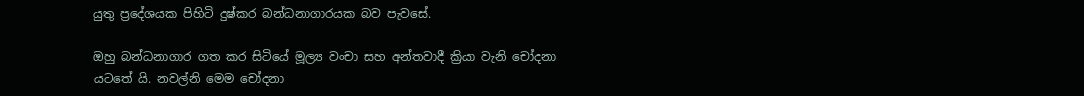යුතු ප්‍රදේශයක පිහිටි දුෂ්කර බන්ධනාගාරයක බව පැවසේ.

ඔහු බන්ධනාගාර ගත කර සිටියේ මූල්‍ය වංචා සහ අන්තවාදී ක්‍රියා වැනි චෝදනා යටතේ යි. නවල්නි මෙම චෝදනා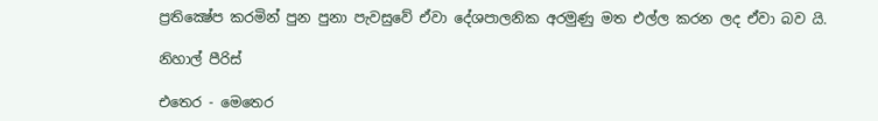ප්‍රතික්‍ෂේප කරමින් පුන පුනා පැවසුවේ ඒවා දේශපාලනික අරමුණු මත එල්ල කරන ලද ඒවා බව යි.

නිහාල් පීරිස්

එතෙර - මෙතෙර